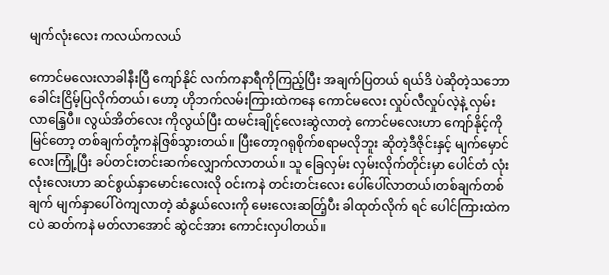မျက်လုံးလေး ကလယ်ကလယ်

ကောင်မလေးလာခါနီးပြီ ကျော်နိုင် လက်ကနာရီကိုကြည့်ပြီး အချက်ပြတယ် ရယ်ဒိ ပဲဆိုတဲ့သဘော ခေါင်းငြိမ့်ပြလိုက်တယ်၊ ဟော့ ဟိုဘက်လမ်းကြားထဲကနေ ကောင်မလေး လှုပ်လီလှုပ်လဲ့နဲ့ လှမ်းလာနြေ့ပီ။ လွယ်အိတ်လေး ကိုလွယ်ပြီး ထမင်းချိုင့်လေးဆွဲလာတဲ့ ကောင်မလေးဟာ ကျော်နိုင့်ကို မြင်တော့ တစ်ချက်တုံ့ကနဲဇြစ်သွားတယ်။ ပြီးတော့ဂရုစိုက်စရာမလိုဘူး ဆိုတဲ့ဒီဇိုင်းနှင့် မျက်မှောင်လေးကြုံ့ပြီး ခပ်တင်းတင်းဆက်လျှောက်လာတယ်။ သူ ခြေလှမ်း လှမ်းလိုက်တိုင်းမှာ ပေါင်တံ လုံးလုံးလေးဟာ ဆင်စွယ်နှာမောင်းလေးလို ဝင်းကနဲ တင်းတင်းလေး ပေါ်ပေါ်လာတယ်၊တစ်ချက်တစ်ချက် မျက်နှာပေါ်ဝဲကျလာတဲ့ ဆံနွယ်လေးကို မေးလေးဆတ်ြ့ပီး ခါထုတ်လိုက် ရင် ပေါင်ကြားထဲက ငပဲ ဆတ်ကနဲ မတ်လာအောင် ဆွဲငင်အား ကောင်းလှပါတယ်။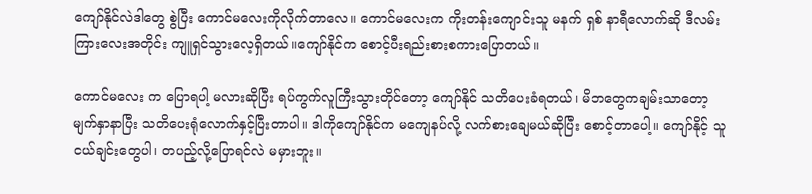ကျော်နိုင်လဲဒါတွေ စွဲပြီး ကောင်မလေးကိုလိုက်တာလေ။ ကောင်မလေးက ကိုးတန်းကျောင်းသူ မနက် ရှစ် နာရီလောက်ဆို ဒီလမ်းကြားလေးအတိုင်း ကျူရှင်သွားလေ့ရှိတယ်။ကျော်နိုင်က စောင့်ပီးရည်းစားစကားပြောတယ်။

ကောင်မလေး က ပြောရပါ့ မလားဆိုပြီး ရပ်ကွက်လူကြီးသွားတိုင်တော့ ကျော်နိုင် သတိပေးခံရတယ်၊ မိဘတွေကချမ်းသာတော့ မျက်နှာနာပြီး သတိပေးရုံလောက်နှင့်ပြီးတာပါ။ ဒါကိုကျော်နိုင်က မကျေနပ်လို့ လက်စားချေမယ်ဆိုပြီး စောင့်တာပေါ့။ ကျော်နိုင့် သူငယ်ချင်းတွေပါ၊ တပည့်လို့ပြောရင်လဲ မမှားဘူး။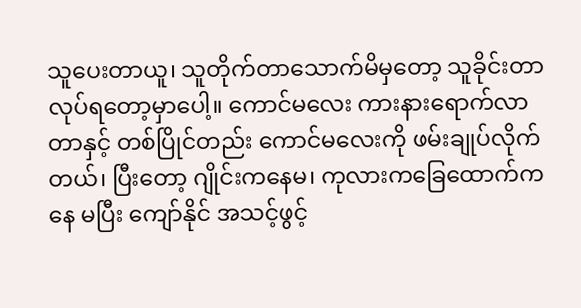သူပေးတာယူ၊ သူတိုက်တာသောက်မိမှတော့ သူခိုင်းတာလုပ်ရတော့မှာပေါ့။ ကောင်မလေး ကားနားရောက်လာတာနှင့် တစ်ပြိုင်တည်း ကောင်မလေးကို ဖမ်းချုပ်လိုက်တယ်၊ ပြီးတော့ ဂျိုင်းကနေမ၊ ကုလားကခြေထောက်ကနေ မပြီး ကျော်နိုင် အသင့်ဖွင့်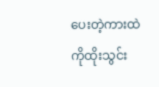ပေးတဲ့ကားထဲ ကိုထိုးသွင်း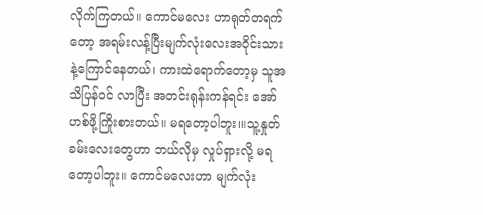လိုက်ကြတယ်။ ကောင်မလေး ဟာရုတ်တရက်တော့ အရမ်းလန့်ပြီးမျက်လုံးလေးအဝိုင်းသား နဲ့ကြောင်နေတယ်၊ ကားထဲရောက်တော့မှ သူအသိပြန်ဝင် လာပြီး အတင်းရုန်းကန်ရင်း အော်ဟစ်ဖို့ကြိုးစားတယ်။ မရတော့ပါဘူး၊။သူ့နှုတ်ခမ်းလေးတွေဟာ ဘယ်လိုမှ လှုပ်ရှားလို့ မရတော့ပါဘူး။ ကောင်မလေးဟာ မျက်လုံး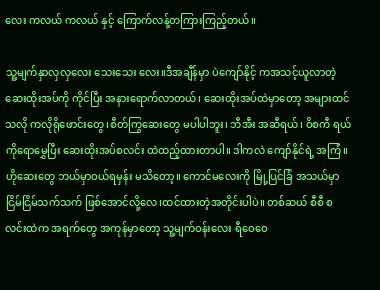လေး ကလယ် ကလယ် နှင့် ကြောက်လန့်တကြားကြည့်တယ်။

သူ့မျက်နှာလှလှလေး သေးသေး လေး။ဒီအချီန်မှာ ပဲကျော်နိုင့် ကအသင့်ယူလာတဲ့ ဆေးထိုးအပ်ကို ကိုင်ပြီး အနားရောက်လာတယ်၊ ဆေးထိုးအပ်ထဲမှာတော့ အများထင်သလို ကလိုရိုဖောင်းတွေ၊စီတ်ကြွဆေးတွေ မပါပါဘူး၊ ဘီအီး အဆီရယ်၊ ဝိစကီ ရယ်ကိုရောမွှေပြီး ဆေးထိုးအပ်စလင်း ထဲထည့်ထားတာပါ။ ဒါကလဲ ကျော်နိုင်ရဲ့ အကြံ။ဟိုဆေးတွေ ဘယ်မှာဝယ်ရမှန်း မသိတော့။ ကောင်မလေးကို မြို့ပြင်ခြံ အသယ်မှာ ငြိမ်ငြိမ်သက်သက် ဖြစ်အောင်လို့လေ၊ထင်ထားတဲ့အတိုင်းပါပဲ။ တစ်ဆယ် စီစီ စလင်းထဲက အရက်တွေ အကုန်မှာတော့ သူ့မျက်ဝန်းလေး ရီဝေဝေ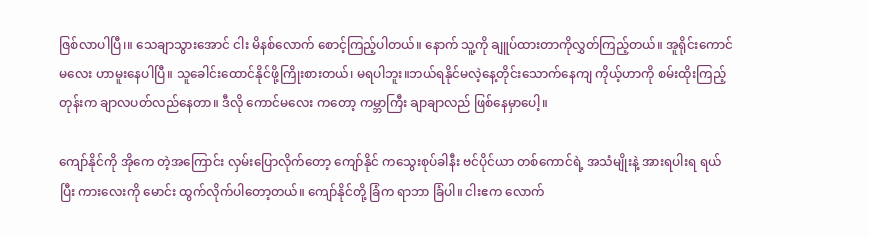ဇြစ်လာပါပြီ၊။ သေချာသွားအောင် ငါး မိနစ်လောက် စောင့်ကြည့်ပါတယ်။ နောက် သူ့ကို ချူပ်ထားတာကိုလွှတ်ကြည့်တယ်။ အူရိုင်းကောင်မလေး ဟာမူးနေပါပြီ။ သူခေါင်းထောင်နိုင်ဖို့ကြိုးစားတယ်၊ မရပါဘူး။ဘယ်ရနိုင်မလဲ့နေ့တိုင်းသောက်နေကျ ကိုယ့်ဟာကို စမ်းထိုးကြည့်တုန်းက ချာလပတ်လည်နေတာ။ ဒီလို ကောင်မလေး ကတော့ ကမ္ဘာကြီး ချာချာလည် ဖြစ်နေမှာပေါ့။

ကျော်နိုင်ကို အိုကေ တဲ့အကြောင်း လှမ်းပြောလိုက်တော့ ကျော်နိုင် ကသွေးစုပ်ခါနီး ဗင်ပိုင်ယာ တစ်ကောင်ရဲ့ အသံမျိုးနဲ့ အားရပါးရ ရယ်ပြီး ကားလေးကို မောင်း ထွက်လိုက်ပါတော့တယ်။ ကျော်နိုင်တို့ ခြံက ရာဘာ ခြံပါ။ ငါးဧက လောက်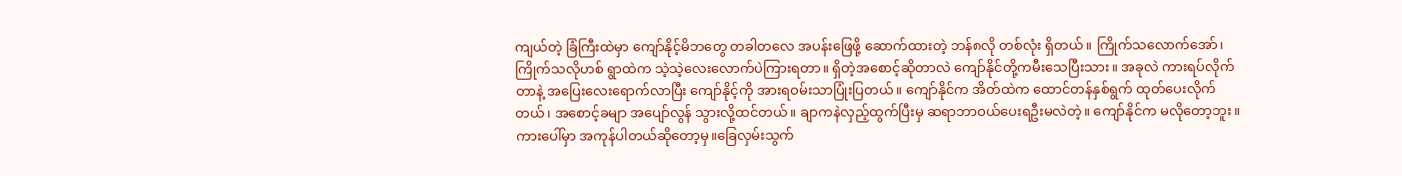ကျယ်တဲ့ ခြံကြီးထဲမှာ ကျော်နိုင့်မိဘတွေ တခါတလေ အပန်းဖြေဖို့ ဆောက်ထားတဲ့ ဘန်၈လို တစ်လုံး ရှိတယ်။ ကြိုက်သလောက်အော်၊ ကြိုက်သလိုဟစ် ရွာထဲက သဲ့သဲ့လေးလောက်ပဲကြားရတာ။ ရှိတဲ့အစောင့်ဆိုတာလဲ ကျော်နိုင်တို့ကမီးသေပြီးသား။ အခုလဲ ကားရပ်လိုက်တာနဲ့ အပြေးလေးရောက်လာပြီး ကျော်နိုင့်ကို အားရဝမ်းသာပြုံးပြတယ်။ ကျော်နိုင်က အိတ်ထဲက ထောင်တန်နှစ်ရွက် ထုတ်ပေးလိုက်တယ်၊ အစောင့်ခမျာ အပျော်လွန် သွားလို့ထင်တယ်။ ချာကနဲလှည့်ထွက်ပြီးမှ ဆရာဘာဝယ်ပေးရဦးမလဲတဲ့။ ကျော်နိုင်က မလိုတော့ဘူး။ကားပေါ်မှာ အကုန်ပါတယ်ဆိုတော့မှ။ခြေလှမ်းသွက်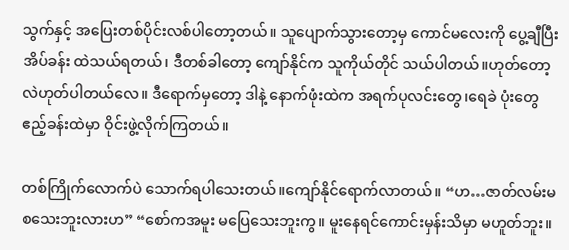သွက်နှင့် အပြေးတစ်ပိုင်းလစ်ပါတော့တယ်။ သူပျောက်သွားတော့မှ ကောင်မလေးကို ပွေ့ချီပြီး အိပ်ခန်း ထဲသယ်ရတယ်၊ ဒီတစ်ခါတော့ ကျော်နိုင်က သူကိုယ်တိုင် သယ်ပါတယ်။ဟုတ်တော့လဲဟုတ်ပါတယ်လေ။ ဒီရောက်မှတော့ ဒါနဲ့ နောက်ဖုံးထဲက အရက်ပုလင်းတွေ၊ရေခဲ ပုံးတွေ ဧည့်ခန်းထဲမှာ ဝိုင်းဖွဲ့လိုက်ကြတယ်။

တစ်ကြိုက်လောက်ပဲ သောက်ရပါသေးတယ်။ကျော်နိုင်ရောက်လာတယ်။ “ဟ…ဇာတ်လမ်းမစသေးဘူးလားဟ” “စော်ကအမူး မပြေသေးဘူးကွ။ မူးနေရင်ကောင်းမှန်းသိမှာ မဟူတ်ဘူး။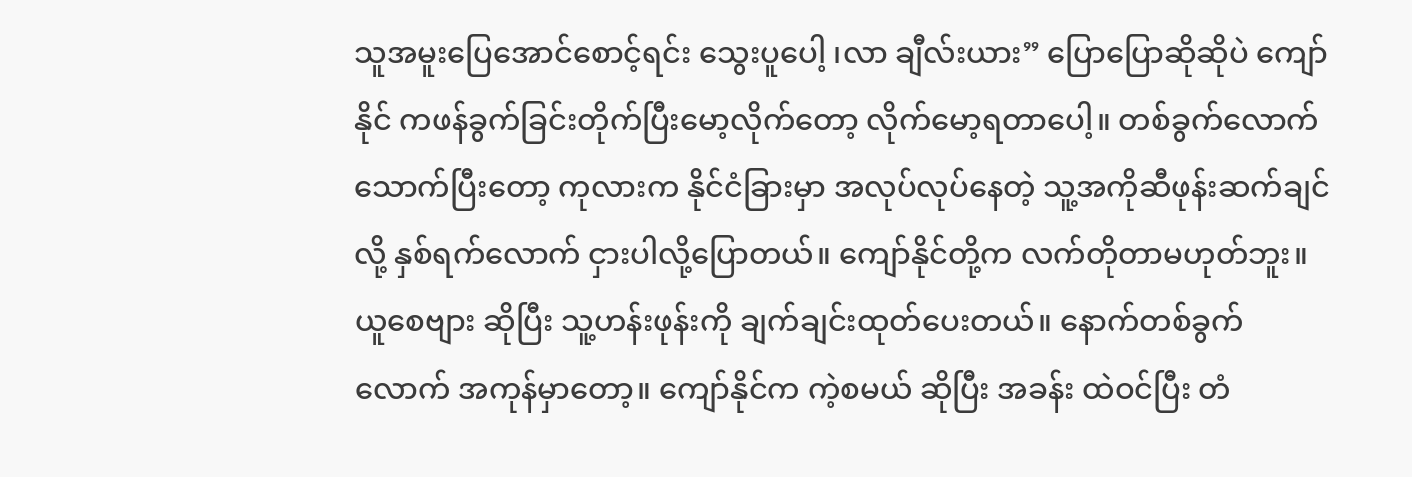သူအမူးပြေအောင်စောင့်ရင်း သွေးပူပေါ့ ၊လာ ချီလ်းယား” ပြောပြောဆိုဆိုပဲ ကျော်နိုင် ကဖန်ခွက်ခြင်းတိုက်ပြီးမော့လိုက်တော့ လိုက်မော့ရတာပေါ့။ တစ်ခွက်လောက်သောက်ပြီးတော့ ကုလားက နိုင်ငံခြားမှာ အလုပ်လုပ်နေတဲ့ သူ့အကိုဆီဖုန်းဆက်ချင်လို့ နှစ်ရက်လောက် ငှားပါလို့ပြောတယ်။ ကျော်နိုင်တို့က လက်တိုတာမဟုတ်ဘူး။ ယူစေဗျား ဆိုပြီး သူ့ဟန်းဖုန်းကို ချက်ချင်းထုတ်ပေးတယ်။ နောက်တစ်ခွက်လောက် အကုန်မှာတော့။ ကျော်နိုင်က ကဲ့စမယ် ဆိုပြီး အခန်း ထဲဝင်ပြီး တံ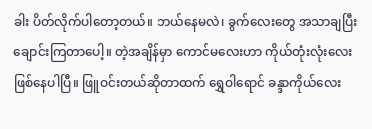ခါး ပိတ်လိုက်ပါတော့တယ်။ ဘယ်နေမလဲ၊ ခွက်လေးတွေ အသာချပြီး ချောင်းကြတာပေါ့။ တဲ့အချိန်မှာ ကောင်မလေးဟာ ကိုယ်တုံးလုံးလေး ဖြစ်နေပါပြီ။ ဖြူဝင်းတယ်ဆိုတာထက် ရွှေဝါရောင် ခန္ဒာကိုယ်လေး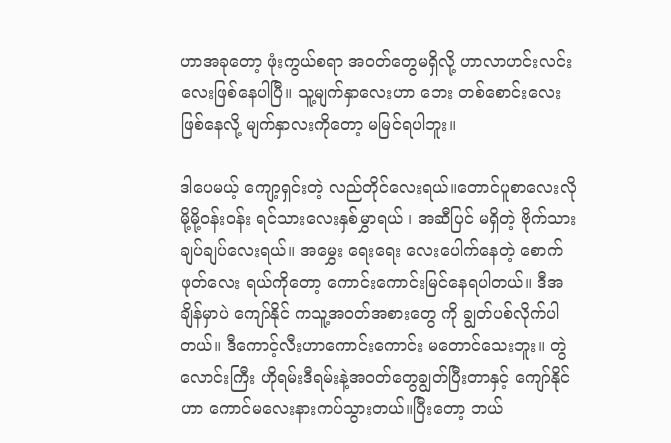ဟာအခုတော့ ဖုံးကွယ်စရာ အဝတ်တွေမရှိလို့ ဟာလာဟင်းလင်းလေးဖြစ်နေပါပြီ။ သူ့မျက်နှာလေးဟာ ဘေး တစ်စောင်းလေး ဖြစ်နေလို့ မျက်နှာလးကိုတော့ မမြင်ရပါဘူး။

ဒါပေမယ့် ကျော့ရှင်းတဲ့ လည်တိုင်လေးရယ်။တောင်ပူစာလေးလို မို့မို့ဝန်းဝန်း ရင်သားလေးနှစ်မွှာရယ် ၊ အဆီပြင် မရှိတဲ့ ဗိုက်သား ချပ်ချပ်လေးရယ်။ အမွှေး ရေးရေး လေးပေါက်နေတဲ့ စောက်ဖုတ်လေး ရယ်ကိုတော့ ကောင်းကောင်းမြင်နေရပါတယ်။ ဒီအချိန်မှာပဲ ကျော်နိုင် ကသူ့အဝတ်အစားတွေ ကို ချွတ်ပစ်လိုက်ပါတယ်။ ဒီကောင့်လီးဟာကောင်းကောင်း မတောင်သေးဘူး။ တွဲလောင်းကြီး ဟိုရမ်းဒီရမ်းနဲ့အဝတ်တွေချွတ်ပြီးတာနှင့် ကျော်နိုင်ဟာ ကောင်မလေးနားကပ်သွားတယ်။ပြီးတော့ ဘယ်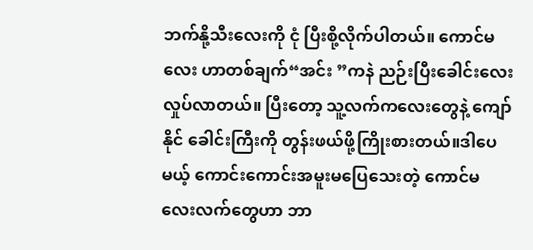ဘက်နို့သီးလေးကို ငုံ ပြီးစို့လိုက်ပါတယ်။ ကောင်မလေး ဟာတစ်ချက်“အင်း ”ကနဲ ညဉ်းပြီးခေါင်းလေးလှုပ်လာတယ်။ ပြီးတော့ သူ့လက်ကလေးတွေနဲ့ ကျော်နိုင် ခေါင်းကြီးကို တွန်းဖယ်ဖို့ကြိုးစားတယ်။ဒါပေမယ့် ကောင်းကောင်းအမူးမပြေသေးတဲ့ ကောင်မလေးလက်တွေဟာ ဘာ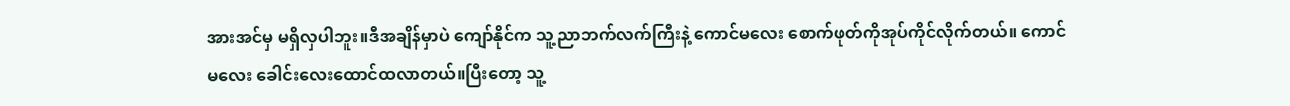အားအင်မှ မရှိလှပါဘူး။ဒီအချိန်မှာပဲ ကျော်နိုင်က သူ့ညာဘက်လက်ကြီးနဲ့ ကောင်မလေး စောက်ဖုတ်ကိုအုပ်ကိုင်လိုက်တယ်။ ကောင်မလေး ခေါင်းလေးထောင်ထလာတယ်။ပြီးတော့ သူ့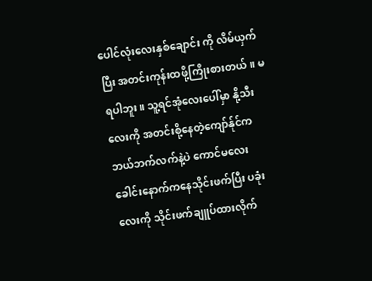ပေါင်လုံးလေးနှစ်ချောင်း ကို လိမ်ယှက်ပြီး အတင်းကုန်းထဖို့ကြိုးစားတယ်။ မရပါဘူး။ သူ့ရင်အုံလေးပေါ်မှာ နို့သီးလေးကို အတင်းစို့နေတဲ့ကျော်န်ုင်က ဘယ်ဘက်လက်နဲ့ပဲ ကောင်မလေး ခေါင်းနောက်ကနေသိုင်းဖက်ပြီး ပခုံးလေးကို သိုင်းဖက်ချူပ်ထားလိုက်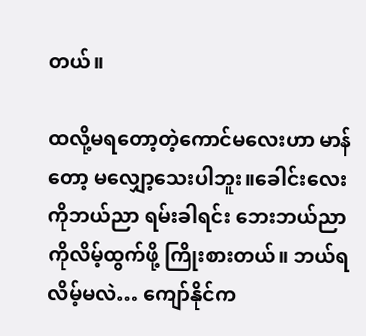တယ်။

ထလို့မရတော့တဲ့ကောင်မလေးဟာ မာန်တော့ မလျှော့သေးပါဘူး။ခေါင်းလေးကိုဘယ်ညာ ရမ်းခါရင်း ဘေးဘယ်ညာကိုလိမ့်ထွက်ဖို့ ကြိုးစားတယ်။ ဘယ်ရလိမ့်မလဲ… ကျော်နိုင်က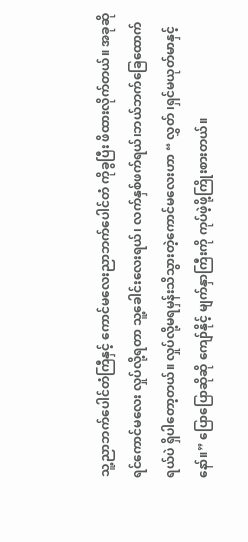သူ့ညာဘက်ပေါင်တံကြီနှင့် ကောင်မလေးညာဘက်ပေါင်တံ ကိုခွပြီး ဖိထားလိုက်တယ်။ အခုဆိုရင်ကောင်မလေး လှုပ်လို့ရတာ သူ့ခေါင်းလေးရယ်၊ လက်နှစ်ဖက်ရယ်၊ဘယ်ဘက်ခြေထောက်ရယ်ပဲ ရှိပါတော့တယ်။ လှုပ်လို့မရမှန်းသိသွားတဲ့ကောင်မလေးဟာ “ လွှတ် ၊ရှင်မယုတ်မာနှင့်နော်။” ပြောပြောဆိုဆို ကျော်နိုင့် မျက်နှာကြီးကို ကုပ်ဖဲ့ဖို့ကြိုးစားတယ်။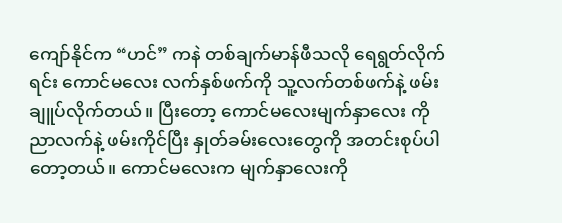ကျော်နိုင်က “ဟင်” ကနဲ တစ်ချက်မာန်ဖီသလို ရေရွတ်လိုက်ရင်း ကောင်မလေး လက်နှစ်ဖက်ကို သူ့လက်တစ်ဖက်နဲ့ ဖမ်းချူပ်လိုက်တယ်။ ပြီးတော့ ကောင်မလေးမျက်နှာလေး ကိုညာလက်နဲ့ ဖမ်းကိုင်ပြီး နှုတ်ခမ်းလေးတွေကို အတင်းစုပ်ပါတော့တယ်။ ကောင်မလေးက မျက်နှာလေးကို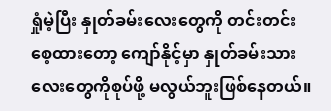ရှုံမဲ့ပြီး နှုတ်ခမ်းလေးတွေကို တင်းတင်း စေ့ထားတော့ ကျော်နိုင့်မှာ နှုတ်ခမ်းသားလေးတွေကိုစုပ်ဖို့ မလွယ်ဘူးဖြစ်နေတယ်။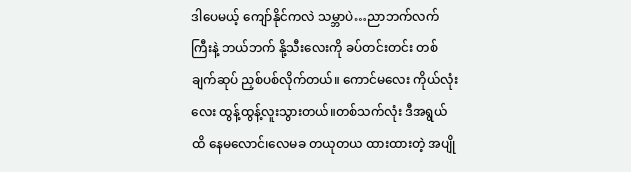ဒါပေမယ့် ကျော်နိုင်ကလဲ သမ္ဘာပဲ…ညာဘက်လက်ကြီးနဲ့ ဘယ်ဘက် နို့သီးလေးကို ခပ်တင်းတင်း တစ်ချက်ဆုပ် ညှစ်ပစ်လိုက်တယ်။ ကောင်မလေး ကိုယ်လုံးလေး ထွန့်ထွန့်လူးသွားတယ်။တစ်သက်လုံး ဒီအရွယ်ထိ နေမလောင်၊လေမခ တယုတယ ထားထားတဲ့ အပျို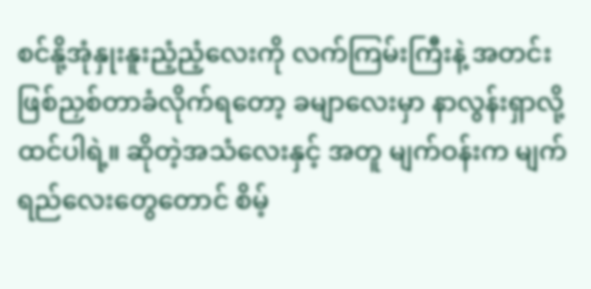စင်နို့အုံနှုးနူးညံ့ညံ့လေးကို လက်ကြမ်းကြီးနဲ့ အတင်းဖြစ်ညှစ်တာခံလိုက်ရတော့ ခမျာလေးမှာ နာလွန်းရှာလို့ထင်ပါရဲ့။ ဆိုတဲ့အသံလေးနှင့် အတူ မျက်ဝန်းက မျက်ရည်လေးတွေတောင် စိမ့်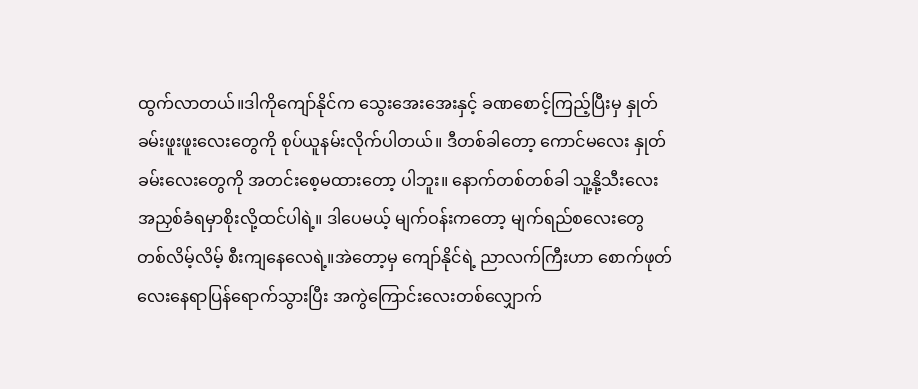ထွက်လာတယ်။ဒါကိုကျော်နိုင်က သွေးအေးအေးနှင့် ခဏစောင့်ကြည့်ပြီးမှ နှုတ်ခမ်းဖူးဖူးလေးတွေကို စုပ်ယူနမ်းလိုက်ပါတယ်။ ဒီတစ်ခါတော့ ကောင်မလေး နှုတ်ခမ်းလေးတွေကို အတင်းစေ့မထားတော့ ပါဘူး။ နောက်တစ်တစ်ခါ သူ့နို့သီးလေး အညှစ်ခံရမှာစိုးလို့ထင်ပါရဲ့။ ဒါပေမယ့် မျက်ဝန်းကတော့ မျက်ရည်စလေးတွေ တစ်လိမ့်လိမ့် စီးကျနေလေရဲ့။အဲတော့မှ ကျော်နိုင်ရဲ့ ညာလက်ကြီးဟာ စောက်ဖုတ် လေးနေရာပြန်ရောက်သွားပြီး အကွဲကြောင်းလေးတစ်လျှောက်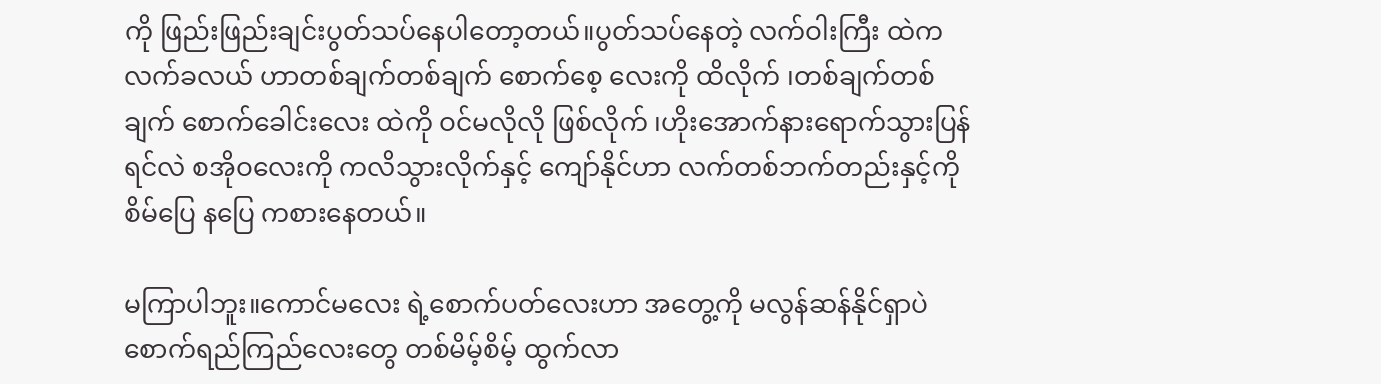ကို ဖြည်းဖြည်းချင်းပွတ်သပ်နေပါတော့တယ်။ပွတ်သပ်နေတဲ့ လက်ဝါးကြီး ထဲကလက်ခလယ် ဟာတစ်ချက်တစ်ချက် စောက်စေ့ လေးကို ထိလိုက် ၊တစ်ချက်တစ်ချက် စောက်ခေါင်းလေး ထဲကို ဝင်မလိုလို ဖြစ်လိုက် ၊ဟိုးအောက်နားရောက်သွားပြန်ရင်လဲ စအိုဝလေးကို ကလိသွားလိုက်နှင့် ကျော်နိုင်ဟာ လက်တစ်ဘက်တည်းနှင့်ကို စိမ်ပြေ နပြေ ကစားနေတယ်။

မကြာပါဘူး။ကောင်မလေး ရဲ့စောက်ပတ်လေးဟာ အတွေ့ကို မလွန်ဆန်နိုင်ရှာပဲ စောက်ရည်ကြည်လေးတွေ တစ်မိမ့်စိမ့် ထွက်လာ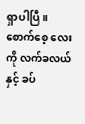ရှာပါပြီ။ စောက်စေ့ လေးကို လက်ခလယ်နှင့် ခပ်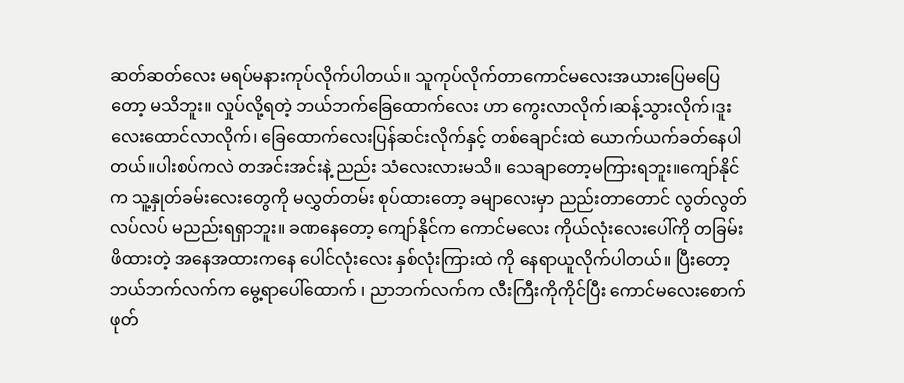ဆတ်ဆတ်လေး မရပ်မနားကုပ်လိုက်ပါတယ်။ သူကုပ်လိုက်တာကောင်မလေးအယားပြေမပြေတော့ မသိဘူး။ လှုပ်လို့ရတဲ့ ဘယ်ဘက်ခြေထောက်လေး ဟာ ကွေးလာလိုက်၊ဆန့်သွားလိုက်၊ဒူးလေးထောင်လာလိုက်၊ ခြေထောက်လေးပြန်ဆင်းလိုက်နှင့် တစ်ချောင်းထဲ ယောက်ယက်ခတ်နေပါတယ်။ပါးစပ်ကလဲ တအင်းအင်းနဲ့ ညည်း သံလေးလားမသိ။ သေချာတော့မကြားရဘူး။ကျော်နိုင်က သူ့နှုတ်ခမ်းလေးတွေကို မလွှတ်တမ်း စုပ်ထားတော့ ခမျာလေးမှာ ညည်းတာတောင် လွတ်လွတ်လပ်လပ် မညည်းရရှာဘူး။ ခဏနေတော့ ကျော်နိုင်က ကောင်မလေး ကိုယ်လုံးလေးပေါ်ကို တခြမ်းဖိထားတဲ့ အနေအထားကနေ ပေါင်လုံးလေး နှစ်လုံးကြားထဲ ကို နေရာယူလိုက်ပါတယ်။ ပြီးတော့ ဘယ်ဘက်လက်က မွေ့ရာပေါ်ထောက် ၊ ညာဘက်လက်က လီးကြီးကိုကိုင်ပြီး ကောင်မလေးစောက်ဖုတ်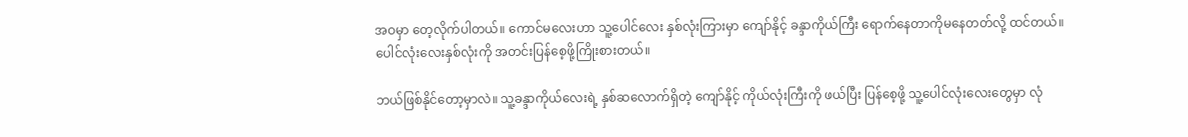အဝမှာ တေ့လိုက်ပါတယ်။ ကောင်မလေးဟာ သူ့ပေါင်လေး နှစ်လုံးကြားမှာ ကျော်နိုင့် ခန္ဒာကိုယ်ကြီး ရောက်နေတာကိုမနေတတ်လို့ ထင်တယ်။ ပေါင်လုံးလေးနှစ်လုံးကို အတင်းပြန်စေ့ဖို့ကြိုးစားတယ်။

ဘယ်ဖြစ်နိုင်တော့မှာလဲ။ သူ့ခန္ဒာကိုယ်လေးရဲ့ နှစ်ဆလောက်ရှိတဲ့ ကျော်နိုင့် ကိုယ်လုံးကြီးကို ဖယ်ပြီး ပြန်စေ့ဖို့ သူ့ပေါင်လုံးလေးတွေမှာ လုံ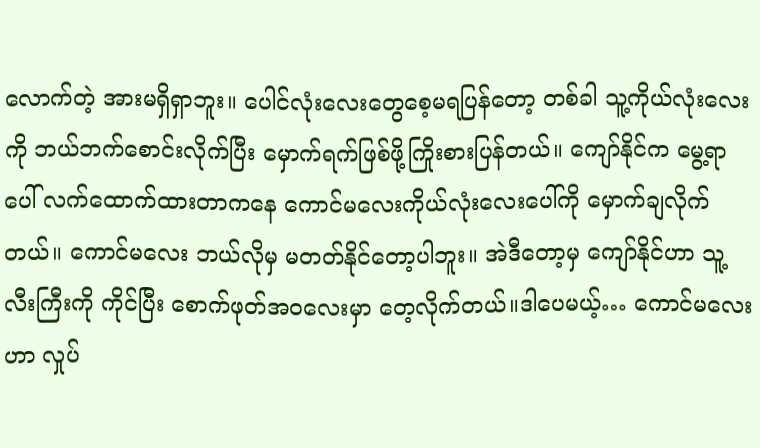လောက်တဲ့ အားမရှိရှာဘူး။ ပေါင်လုံးလေးတွေစေ့မရပြန်တော့ တစ်ခါ သူ့ကိုယ်လုံးလေးကို ဘယ်ဘက်စောင်းလိုက်ပြီး မှောက်ရက်ဖြစ်ဖို့ကြိုးစားပြန်တယ်။ ကျော်နိုင်က မွေ့ရာပေါ် လက်ထောက်ထားတာကနေ ကောင်မလေးကိုယ်လုံးလေးပေါ်ကို မှောက်ချလိုက်တယ်။ ကောင်မလေး ဘယ်လိုမှ မတတ်နိုင်တော့ပါဘူး။ အဲဒီတော့မှ ကျော်နိုင်ဟာ သူ့လီးကြီးကို ကိုင်ပြီး စောက်ဖုတ်အဝလေးမှာ တေ့လိုက်တယ်။ဒါပေမယ့်… ကောင်မလေးဟာ လှုပ်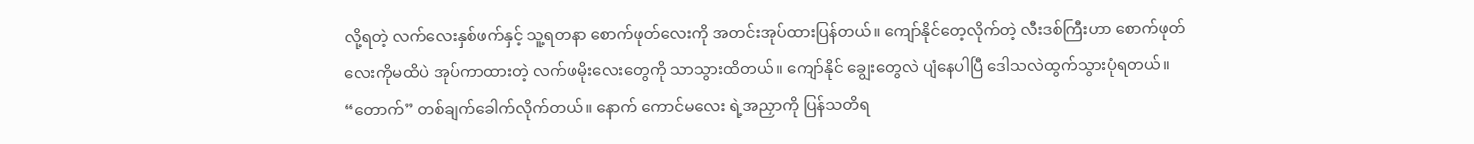လို့ရတဲ့ လက်လေးနှစ်ဖက်နှင့် သူ့ရတနာ စောက်ဖုတ်လေးကို အတင်းအုပ်ထားပြန်တယ်။ ကျော်နိုင်တေ့လိုက်တဲ့ လီးဒစ်ကြီးဟာ စောက်ဖုတ် လေးကိုမထိပဲ အုပ်ကာထားတဲ့ လက်ဖမိုးလေးတွေကို သာသွားထိတယ်။ ကျော်နိုင် ချွေးတွေလဲ ပျံနေပါပြီ ဒေါသလဲထွက်သွားပုံရတယ်။ “တောက်” တစ်ချက်ခေါက်လိုက်တယ်။ နောက် ကောင်မလေး ရဲ့အညှာကို ပြန်သတိရ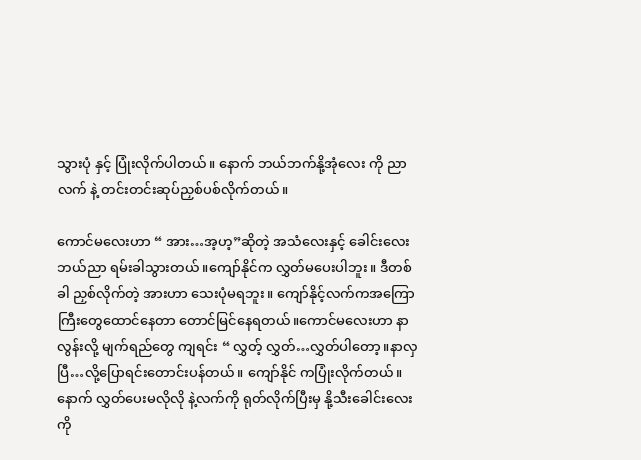သွားပုံ နှင့် ပြုံးလိုက်ပါတယ်။ နောက် ဘယ်ဘက်နို့အုံလေး ကို ညာလက် နဲ့ တင်းတင်းဆုပ်ညှစ်ပစ်လိုက်တယ်။

ကောင်မလေးဟာ “ အား…အ့ဟ့”ဆိုတဲ့ အသံလေးနှင့် ခေါင်းလေးဘယ်ညာ ရမ်းခါသွားတယ်။ကျော်နိုင်က လွှတ်မပေးပါဘူး။ ဒီတစ်ခါ ညှစ်လိုက်တဲ့ အားဟာ သေးပုံမရဘူး။ ကျော်နိုင့်လက်ကအကြောကြီးတွေထောင်နေတာ တောင်မြင်နေရတယ်။ကောင်မလေးဟာ နာလွန်းလို့ မျက်ရည်တွေ ကျရင်း “ လွှတ့် လွှတ်…လွှတ်ပါတော့။နာလှ ပြီ…လို့ပြောရင်းတောင်းပန်တယ်။ ကျော်နိုင် ကပြုံးလိုက်တယ်။ နောက် လွှတ်ပေးမလိုလို နဲ့လက်ကို ရုတ်လိုက်ပြီးမှ နို့သီးခေါင်းလေးကို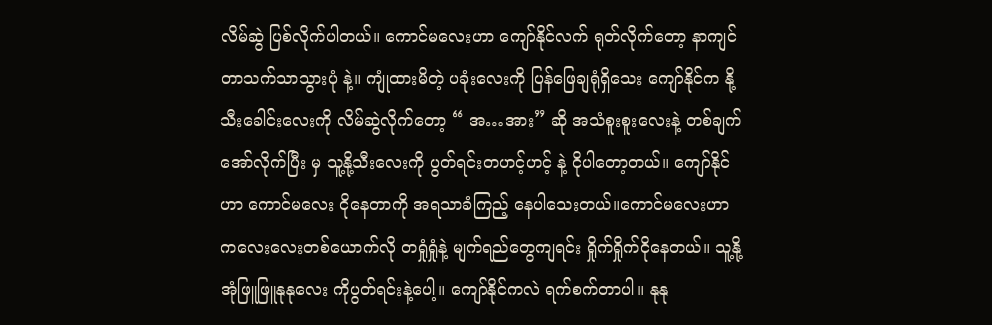လိမ်ဆွဲ ပြစ်လိုက်ပါတယ်။ ကောင်မလေးဟာ ကျော်နိုင်လက် ရုတ်လိုက်တော့ နာကျင်တာသက်သာသွားပုံ နဲ့။ ကျုံထားမိတဲ့ ပခုံးလေးကို ပြန်ဖြေချရုံရှိသေး ကျော်နိုင်က နို့သီးခေါင်းလေးကို လိမ်ဆွဲလိုက်တော့ “ အ…အား” ဆို အသံစူးစူးလေးနဲ့ တစ်ချက်အော်လိုက်ပြီး မှ သူ့နို့သီးလေးကို ပွတ်ရင်းတဟင့်ဟင့် နဲ့ ငိုပါတော့တယ်။ ကျော်နိုင်ဟာ ကောင်မလေး ငိုနေတာကို အရသာခံကြည့် နေပါသေးတယ်။ကောင်မလေးဟာ ကလေးလေးတစ်ယောက်လို တရှုံရှုံနဲ့ မျက်ရည်တွေကျရင်း ရှိုက်ရှိုက်ငိုနေတယ်။ သူ့နို့အုံဖြူဖြူနုနုလေး ကိုပွတ်ရင်းနဲ့ပေါ့။ ကျော်နိုင်ကလဲ ရက်စက်တာပါ။ နုနု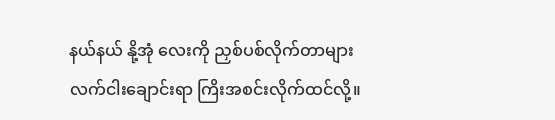နယ်နယ် နို့အုံ လေးကို ညှစ်ပစ်လိုက်တာများ လက်ငါးချောင်းရာ ကြိးအစင်းလိုက်ထင်လို့။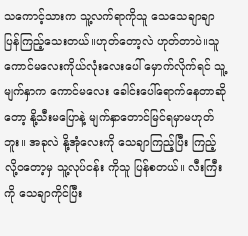သကောင့်သားက သူ့လက်ရာကိုသူ သေသေချာချာ ပြန်ကြည့်သေးတယ်။ဟုတ်တော့လဲ ဟုတ်တာပဲ။သူ ကောင်မလေးကိုယ်လုံးလေးပေါ် မှောက်လိုက်ရင် သူ့မျက်နှာက ကောင်မလေး ခေါင်းပေါ်ရောက်နေတာဆိုတော့ နို့သီးမပြောနဲ့ မျက်နှာတောင်မြင်ရမှာမဟုတ်ဘူး။ အခုလဲ နို့အုံလေးကို သေချာကြည့်ပြီး ကြည့်လို့ဝတော့မှ သူ့လုပ်ငန်း ကိုသူ ပြန်စတယ်။ လီးကြီးကို သေချာကိုင်ပြီး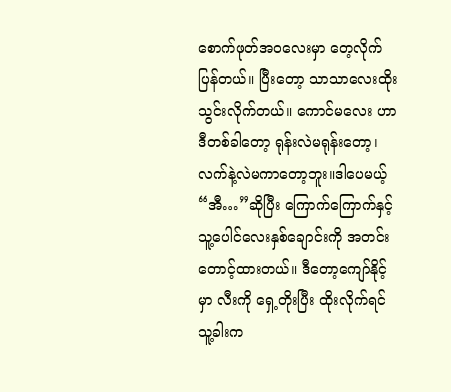စောက်ဖုတ်အဝလေးမှာ တေ့လိုက်ပြန်တယ်။ ပြီးတော့ သာသာလေးထိုးသွင်းလိုက်တယ်။ ကောင်မလေး ဟာ ဒီတစ်ခါတော့ ရုန်းလဲမရုန်းတော့၊ လက်နဲ့လဲမကာတော့ဘူး။ဒါပေမယ့် “အီ…”ဆိုပြီး ကြောက်ကြောက်နှင့် သူ့ပေါင်လေးနှစ်ချောင်းကို အတင်းတောင့်ထားတယ်။ ဒီတော့ကျော်နိုင့်မှာ လီးကို ရှေ့တိုးပြီး ထိုးလိုက်ရင် သူ့ခါးက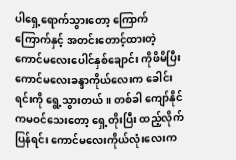ပါရှေ့ရောက်သွားတော့ ကြောက်ကြောက်နှင့် အတင်းတောင့်ထားတဲ့ ကောင်မလေးပေါင်နှစ်ချောင်း ကိုဖိမိပြီး ကောင်မလေးခန္ဒာကိုယ်လေးက ခေါင်းရင်းကို ရွေ့သွားတယ်။ တစ်ခါ ကျော်နိုင်ကမဝင်သေးတော့ ရှေ့တိုးပြီး ထည့်လိုက်ပြန်ရင်း ကောင်မလေးကိုယ်လုံးလေးက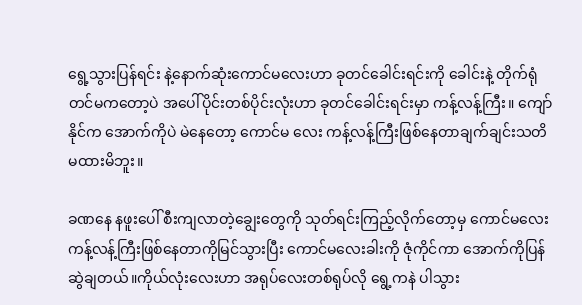ရွေ့သွားပြန်ရင်း နဲ့နောက်ဆုံးကောင်မလေးဟာ ခုတင်ခေါင်းရင်းကို ခေါင်းနဲ့ တိုက်ရုံတင်မကတော့ပဲ အပေါ်ပိုင်းတစ်ပိုင်းလုံးဟာ ခုတင်ခေါင်းရင်းမှာ ကန့်လန့်ကြီး။ ကျော်နိုင်က အောက်ကိုပဲ မဲနေတော့ ကောင်မ လေး ကန့်လန့်ကြီးဖြစ်နေတာချက်ချင်းသတိမထားမိဘူး။

ခဏနေ နဖူးပေါ် စီးကျလာတဲ့ချွေးတွေကို သုတ်ရင်းကြည့်လိုက်တော့မှ ကောင်မလေး ကန့်လန့်ကြီးဖြစ်နေတာကိုမြင်သွားပြီး ကောင်မလေးခါးကို ဇုံကိုင်ကာ အောက်ကိုပြန်ဆွဲချတယ်။ကိုယ်လုံးလေးဟာ အရုပ်လေးတစ်ရုပ်လို ရွေ့ကနဲ ပါသွား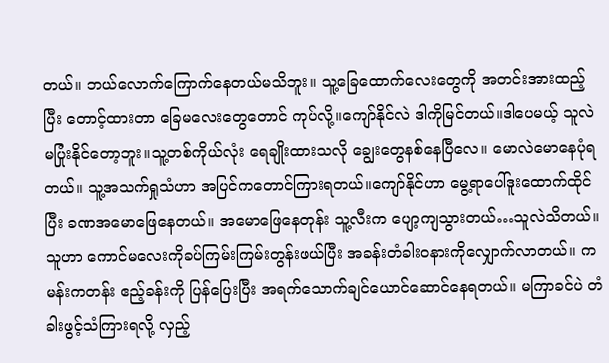တယ်။ ဘယ်လောက်ကြောက်နေတယ်မသိဘူး။ သူ့ခြေထောက်လေးတွေကို အတင်းအားထည့်ပြီး တောင့်ထားတာ ခြေမလေးတွေတောင် ကုပ်လို့။ကျော်နိုင်လဲ ဒါကိုမြင်တယ်။ဒါပေမယ့် သူလဲမပြုံးနိုင်တော့ဘူး။သူ့တစ်ကိုယ်လုံး ရေချိုးထားသလို ချွေးတွေနစ်နေပြီလေ။ မောလဲမောနေပုံရတယ်။ သူ့အသက်ရှုသံဟာ အပြင်ကတောင်ကြားရတယ်။ကျော်နိုင်ဟာ မွေ့ရာပေါ်ဒူးထောက်ထိုင်ပြီး ခဏအမောဖြေနေတယ်။ အမောဖြေနေတုန်း သူ့လီးက ပျော့ကျသွားတယ်…သူလဲသိတယ်။ သူဟာ ကောင်မလေးကိုခပ်ကြမ်းကြမ်းတွန်းဖယ်ပြီး အခန်းတံခါးဝနားကိုလျှောက်လာတယ်။ ကမန်းကတန်း ဧည့်ခန်းကို ပြန်ပြေးပြီး အရက်သောက်ချင်ယောင်ဆောင်နေရတယ်။ မကြာခင်ပဲ တံခါးဖွင့်သံကြားရလို့ လှည့်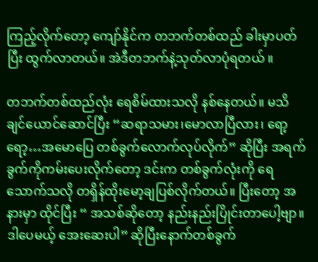ကြည့်လိုက်တော့ ကျော်နိုင်က တဘက်တစ်ထည် ခါးမှာပတ်ပြီး ထွက်လာတယ်။ အဲဒီတဘက်နဲ့သုတ်လာပုံရတယ် ။

တဘက်တစ်ထည်လုံး ရေစိမ်ထားသလို နစ်နေတယ်။ မသိချင်ယောင်ဆောင်ပြီး “ဆရာသမား၊မောလာပြီလား၊ ရော့ရော့…အမောပြေ တစ်ခွက်လောက်လုပ်လိုက်” ဆိုပြီး အရက်ခွက်ကိုကမ်းပေးလိုက်တော့ ဒင်းက တစ်ခွက်လုံးကို ရေသောက်သလို တရှိန်ထိုးမော့ချပြစ်လိုက်တယ်။ ပြီးတော့ အနားမှာ ထိုင်ပြီး “ အသစ်ဆိုတော့ နည်းနည်းပြိုင်းတာပေါ့ဗျာ။ဒါပေမယ့် အေးဆေးပါ” ဆိုပြီးနောက်တစ်ခွက်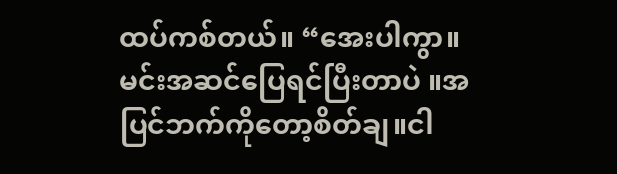ထပ်ကစ်တယ်။ “အေးပါကွာ။ မင်းအဆင်ပြေရင်ပြီးတာပဲ ။အပြင်ဘက်ကိုတော့စိတ်ချ။ငါ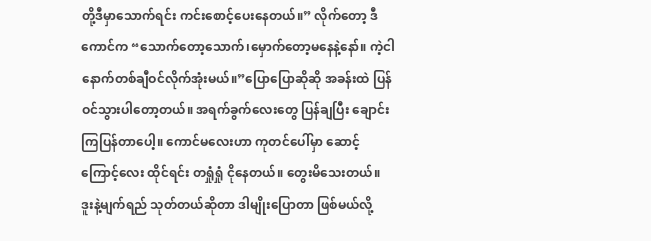တို့ဒီမှာသောက်ရင်း ကင်းစောင့်ပေးနေတယ်။” လိုက်တော့ ဒီကောင်က “သောက်တော့သောက်၊မှောက်တော့မနေနဲ့နော်။ ကဲ့ငါနောက်တစ်ချီဝင်လိုက်အုံးမယ်။”ပြောပြောဆိုဆို အခန်းထဲ ပြန်ဝင်သွားပါတော့တယ်။ အရက်ခွက်လေးတွေ ပြန်ချပြီး ချောင်းကြပြန်တာပေါ့။ ကောင်မလေးဟာ ကုတင်ပေါ်မှာ ဆောင့်ကြောင့်လေး ထိုင်ရင်း တရှုံရှုံ ငိုနေတယ်။ တွေးမိသေးတယ်။ ဒူးနဲ့မျက်ရည် သုတ်တယ်ဆိုတာ ဒါမျိုးပြောတာ ဖြစ်မယ်လို့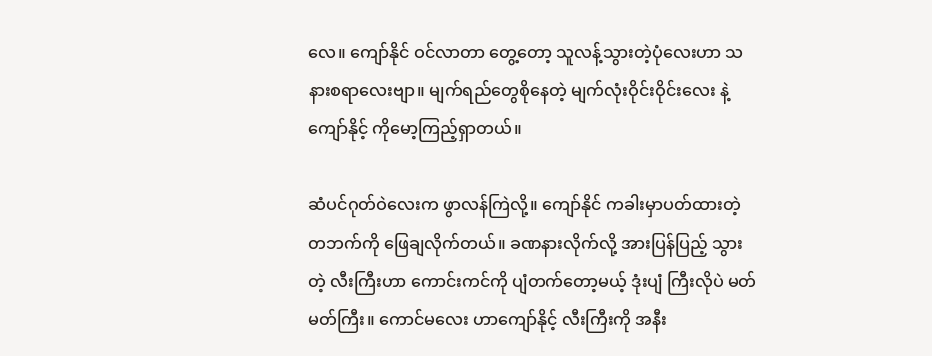လေ။ ကျော်နိုင် ဝင်လာတာ တွေ့တော့ သူလန့်သွားတဲ့ပုံလေးဟာ သနားစရာလေးဗျာ။ မျက်ရည်တွေစိုနေတဲ့ မျက်လုံးဝိုင်းဝိုင်းလေး နဲ့ ကျော်နိုင့် ကိုမော့ကြည့်ရှာတယ်။

ဆံပင်ဂုတ်ဝဲလေးက ဖွာလန်ကြဲလို့။ ကျော်နိုင် ကခါးမှာပတ်ထားတဲ့ တဘက်ကို ဖြေချလိုက်တယ်။ ခဏနားလိုက်လို့ အားပြန်ပြည့် သွားတဲ့ လီးကြီးဟာ ကောင်းကင်ကို ပျံတက်တော့မယ့် ဒုံးပျံ ကြီးလိုပဲ မတ်မတ်ကြီး။ ကောင်မလေး ဟာကျော်နိုင့် လီးကြီးကို အနီး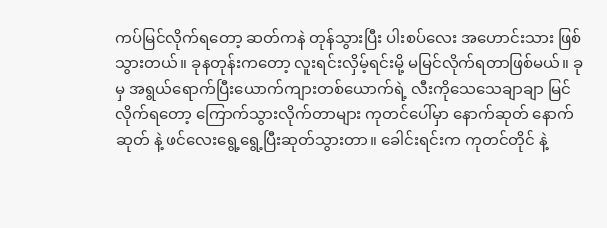ကပ်မြင်လိုက်ရတော့ ဆတ်ကနဲ တုန်သွားပြီး ပါးစပ်လေး အဟောင်းသား ဖြစ်သွားတယ်။ ခုနတုန်းကတော့ လူးရင်းလှိမ့်ရင်းမို့ မမြင်လိုက်ရတာဖြစ်မယ်။ ခုမှ အရွယ်ရောက်ပြီးယောက်ကျားတစ်ယောက်ရဲ့ လီးကိုသေသေချာချာ မြင်လိုက်ရတော့ ကြောက်သွားလိုက်တာများ ကုတင်ပေါ်မှာ နောက်ဆုတ် နောက်ဆုတ် နဲ့ ဖင်လေးရွေ့ရွေ့ပြီးဆုတ်သွားတာ။ ခေါင်းရင်းက ကုတင်တိုင် နဲ့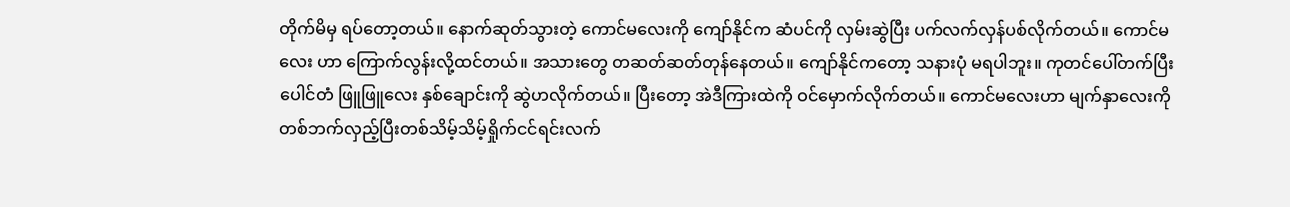တိုက်မိမှ ရပ်တော့တယ်။ နောက်ဆုတ်သွားတဲ့ ကောင်မလေးကို ကျော်နိုင်က ဆံပင်ကို လှမ်းဆွဲပြီး ပက်လက်လှန်ပစ်လိုက်တယ်။ ကောင်မလေး ဟာ ကြောက်လွန်းလို့ထင်တယ်။ အသားတွေ တဆတ်ဆတ်တုန်နေတယ်။ ကျော်နိုင်ကတော့ သနားပုံ မရပါဘူး။ ကုတင်ပေါ်တက်ပြီး ပေါင်တံ ဖြူဖြူလေး နှစ်ချောင်းကို ဆွဲဟလိုက်တယ်။ ပြီးတော့ အဲဒီကြားထဲကို ဝင်မှောက်လိုက်တယ်။ ကောင်မလေးဟာ မျက်နှာလေးကို တစ်ဘက်လှည့်ပြီးတစ်သိမ့်သိမ့်ရှိုက်ငင်ရင်းလက်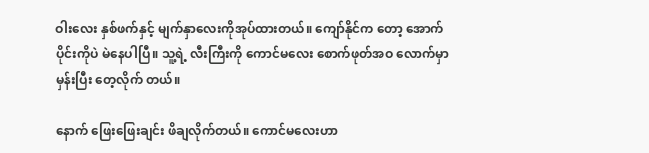ဝါးလေး နှစ်ဖက်နှင့် မျက်နှာလေးကိုအုပ်ထားတယ်။ ကျော်နိုင်က တော့ အောက်ပိုင်းကိုပဲ မဲနေပါပြီ။ သူ့ရဲ့ လီးကြီးကို ကောင်မလေး စောက်ဖုတ်အဝ လောက်မှာမှန်းပြီး တေ့လိုက် တယ်။

နောက် ဖြေးဖြေးချင်း ဖိချလိုက်တယ်။ ကောင်မလေးဟာ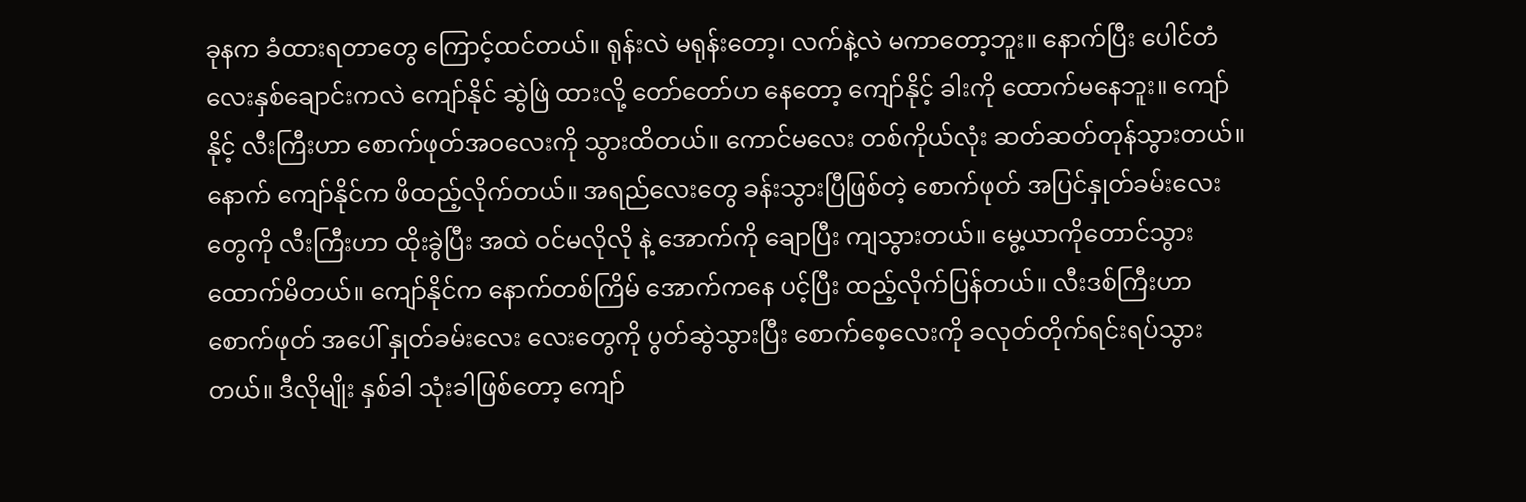ခုနက ခံထားရတာတွေ ကြောင့်ထင်တယ်။ ရုန်းလဲ မရုန်းတော့၊ လက်နဲ့လဲ မကာတော့ဘူး။ နောက်ပြီး ပေါင်တံ လေးနှစ်ချောင်းကလဲ ကျော်နိုင် ဆွဲဖြဲ ထားလို့ တော်တော်ဟ နေတော့ ကျော်နိုင့် ခါးကို ထောက်မနေဘူး။ ကျော်နိုင့် လီးကြီးဟာ စောက်ဖုတ်အဝလေးကို သွားထိတယ်။ ကောင်မလေး တစ်ကိုယ်လုံး ဆတ်ဆတ်တုန်သွားတယ်။ နောက် ကျော်နိုင်က ဖိထည့်လိုက်တယ်။ အရည်လေးတွေ ခန်းသွားပြီဖြစ်တဲ့ စောက်ဖုတ် အပြင်နှုတ်ခမ်းလေးတွေကို လီးကြီးဟာ ထိုးခွဲပြီး အထဲ ဝင်မလိုလို နဲ့ အောက်ကို ချောပြီး ကျသွားတယ်။ မွေ့ယာကိုတောင်သွားထောက်မိတယ်။ ကျော်နိုင်က နောက်တစ်ကြိမ် အောက်ကနေ ပင့်ပြီး ထည့်လိုက်ပြန်တယ်။ လီးဒစ်ကြီးဟာ စောက်ဖုတ် အပေါ် နှုတ်ခမ်းလေး လေးတွေကို ပွတ်ဆွဲသွားပြီး စောက်စေ့လေးကို ခလုတ်တိုက်ရင်းရပ်သွားတယ်။ ဒီလိုမျိုး နှစ်ခါ သုံးခါဖြစ်တော့ ကျော်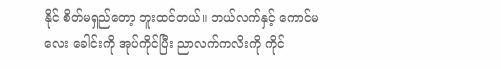နိုင် စိတ်မရှည်တော့ ဘူးထင်တယ်။ ဘယ်လက်နှင့် ကောင်မလေး ခေါင်းကို အုပ်ကိုင်ပြီး ညာလက်ကလိးကို ကိုင်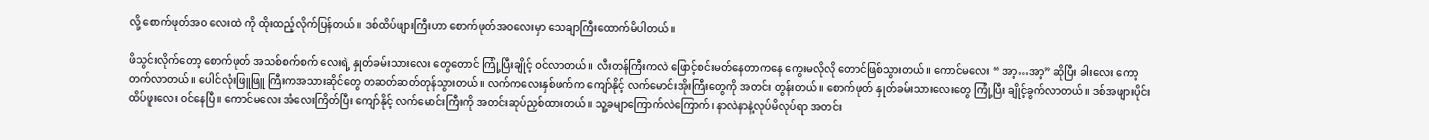လို့ စောက်ဖုတ်အဝ လေးထဲ ကို ထိုးထည့်လိုက်ပြန်တယ်။ ဒစ်ထိပ်ဖျားကြီးဟာ စောက်ဖုတ်အဝလေးမှာ သေချာကြီးထောက်မိပါတယ်။

ဖိသွင်းလိုက်တော့ စောက်ဖုတ် အသစ်စက်စက် လေးရဲ့ နှုတ်ခမ်းသားလေး တွေတောင် ကြုံ့ပြီးချိုင့် ဝင်လာတယ်။ လီးတန်ကြီးကလဲ ဖြောင့်စင်းမတ်နေတာကနေ ကွေးမလိုလို တောင်ဖြစ်သွားတယ်။ ကောင်မလေး “ အာ့…အာ့” ဆိုပြီး ခါးလေး ကော့တက်လာတယ်။ ပေါင်လုံးဖြူဖြူ ကြီးကအသားဆိုင်တွေ တဆတ်ဆတ်တုန်သွားတယ်။ လက်ကလေးနှစ်ဖက်က ကျော်နိုင့် လက်မောင်းအိုးကြီးတွေကို အတင်း တွန်းတယ်။ စောက်ဖုတ် နှုတ်ခမ်းသားလေးတွေ ကြုံ့ပြီး ချိုင့်ခွက်လာတယ်။ ဒစ်အဖျားပိုင်း ထိပ်ဖူးလေး ဝင်နေပြီ။ ကောင်မလေး အံလေးကြိတ်ပြီး ကျော်နိုင့် လက်မောင်းကြီးကို အတင်းဆုပ်ညှစ်ထားတယ်။ သူ့ခမျာကြောက်လဲကြောက်၊ နာလဲနာနဲ့လုပ်မိလုပ်ရာ အတင်း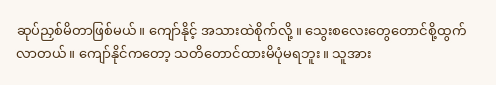ဆုပ်ညှစ်မိတာဖြစ်မယ်။ ကျော်နိုင့် အသားထဲစိုက်လို့ ။ သွေးစလေးတွေတောင်စို့ထွက်လာတယ်။ ကျော်နိုင်ကတော့ သတိတောင်ထားမိပုံမရဘူး။ သူအား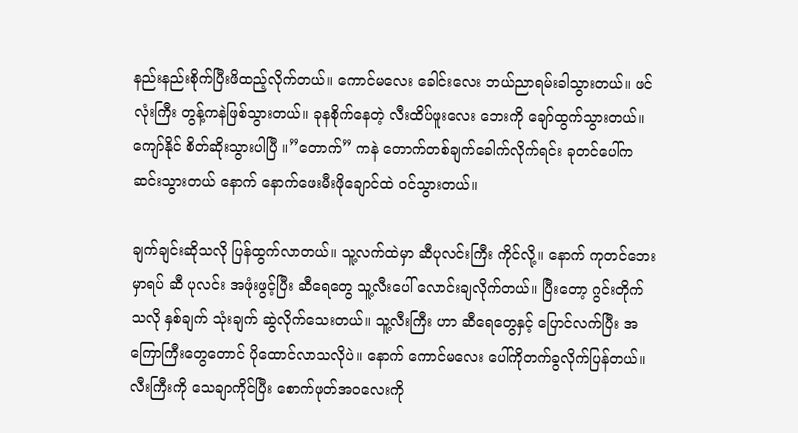နည်းနည်းစိုက်ပြီးဖိထည့်လိုက်တယ်။ ကောင်မလေး ခေါင်းလေး ဘယ်ညာရမ်းခါသွားတယ်။ ဖင်လုံးကြီး တွန့်ကနဲဖြစ်သွားတယ်။ ခုနစိုက်နေတဲ့ လီးထိပ်ဖူးလေး ဘေးကို ချော်ထွက်သွားတယ်။ ကျော်နိုင် စိတ်ဆိုးသွားပါပြီ ။”တောက်” ကနဲ တောက်တစ်ချက်ခေါက်လိုက်ရင်း ခုတင်ပေါ်ကဆင်းသွားတယ် နောက် နောက်ဖေးမီးဖိုချောင်ထဲ ဝင်သွားတယ်။

ချက်ချင်းဆိုသလို ပြန်ထွက်လာတယ်။ သူ့လက်ထဲမှာ ဆီပုလင်းကြီး ကိုင်လို့။ နောက် ကုတင်ဘေးမှာရပ် ဆီ ပုလင်း အဖုံးဖွင့်ပြီး ဆီရေတွေ သူ့လီးပေါ် လောင်းချလိုက်တယ်။ ပြီးတော့ ဂွင်းတိုက်သလို နှစ်ချက် သုံးချက် ဆွဲလိုက်သေးတယ်။ သူ့လီးကြီး ဟာ ဆီရေတွေနှင့် ပြောင်လက်ပြီး အကြောကြီးတွေတောင် ပိုထောင်လာသလိုပဲ။ နောက် ကောင်မလေး ပေါ်ကိုတက်ခွလိုက်ပြန်တယ်။ လီးကြီးကို သေချာကိုင်ပြီး စောက်ဖုတ်အဝလေးကို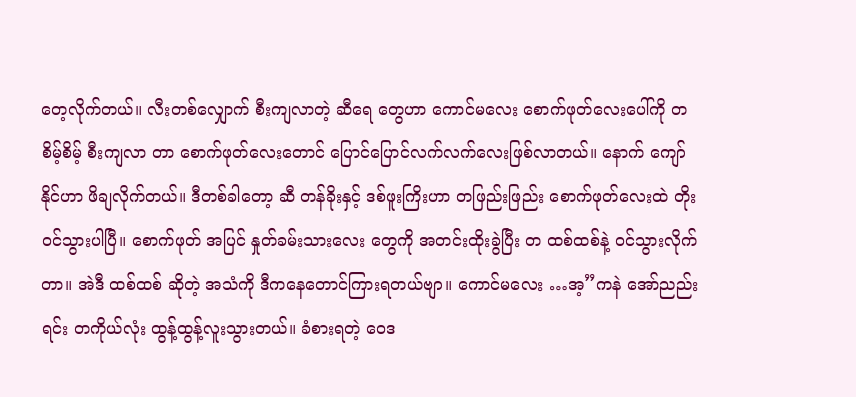တေ့လိုက်တယ်။ လီးတစ်လျှောက် စီးကျလာတဲ့ ဆီရေ တွေဟာ ကောင်မလေး စောက်ဖုတ်လေးပေါ်ကို တစိမ့်စိမ့် စီးကျလာ တာ စောက်ဖုတ်လေးတောင် ပြောင်ပြောင်လက်လက်လေးဖြစ်လာတယ်။ နောက် ကျော်နိုင်ဟာ ဖိချလိုက်တယ်။ ဒီတစ်ခါတော့ ဆီ တန်ခိုးနှင့် ဒစ်ဖူးကြိးဟာ တဖြည်းဖြည်း စောက်ဖုတ်လေးထဲ တိုးဝင်သွားပါပြီ။ စောက်ဖုတ် အပြင် နှုတ်ခမ်းသားလေး တွေကို အတင်းထိုးခွဲပြီး တ ထစ်ထစ်နဲ့ ဝင်သွားလိုက်တာ။ အဲဒီ ထစ်ထစ် ဆိုတဲ့ အသံကို ဒီကနေတောင်ကြားရတယ်ဗျာ။ ကောင်မလေး …အ့”ကနဲ အော်ညည်းရင်း တကိုယ်လုံး ထွန့်ထွန့်လူးသွားတယ်။ ခံစားရတဲ့ ဝေဒ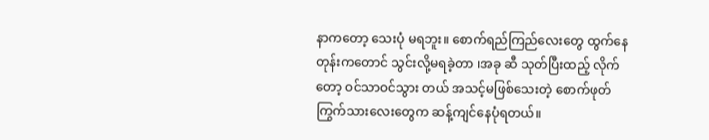နာကတော့ သေးပုံ မရဘူး။ စောက်ရည်ကြည်လေးတွေ ထွက်နေတုန်းကတောင် သွင်းလို့မရခဲ့တာ ၊အခု ဆီ သုတ်ပြီးထည့် လိုက်တော့ ဝင်သာဝင်သွား တယ် အသင့်မဖြစ်သေးတဲ့ စောက်ဖုတ် ကြွက်သားလေးတွေက ဆန့်ကျင်နေပုံရတယ်။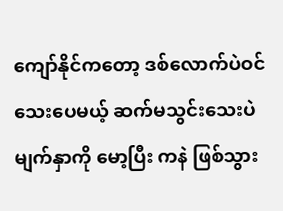ကျော်နိုင်ကတော့ ဒစ်လောက်ပဲဝင် သေးပေမယ့် ဆက်မသွင်းသေးပဲ မျက်နှာကို မော့ပြီး ကနဲ ဖြစ်သွား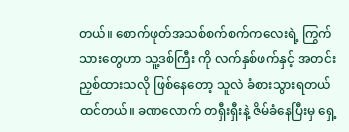တယ်။ စောက်ဖုတ်အသစ်စက်စက်ကလေးရဲ့ ကြွက်သားတွေဟာ သူ့ဒစ်ကြီး ကို လက်နှစ်ဖက်နှင့် အတင်းညှစ်ထားသလို ဖြစ်နေတော့ သူလဲ ခံစားသွားရတယ်ထင်တယ်။ ခဏလောက် တရှီးရှီးနဲ့ ဇိမ်ခံနေပြီးမှ ရှေ့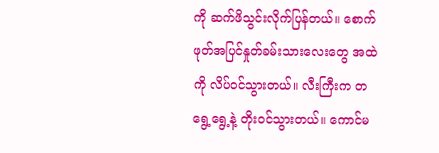ကို ဆက်ဖိသွင်းလိုက်ပြန်တယ်။ စောက်ဖုတ်အပြင်နှုတ်ခမ်းသားလေးတွေ အထဲကို လိပ်ဝင်သွားတယ်။ လီးကြီးက တရွေ့ရွေ့နဲ့ တိုးဝင်သွားတယ်။ ကောင်မ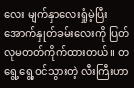လေး မျက်နှာလေးရှုံမဲ့ပြီး အောက်နှုတ်ခမ်းလေးကို ပြတ်လုမတတ်ကိုက်ထားတယ်။ တရွေ့ရွေ့ဝင်သွားတဲ့ လီးကြီးဟာ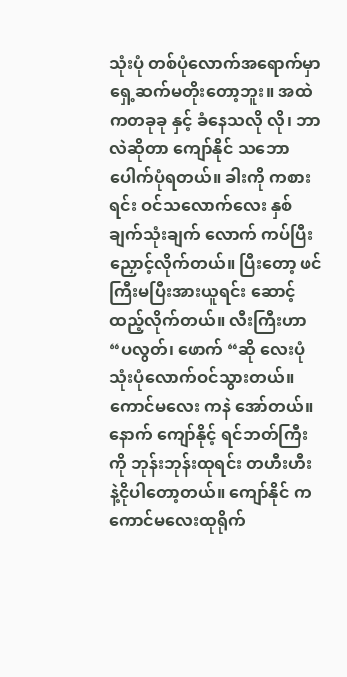သုံးပုံ တစ်ပုံလောက်အရောက်မှာ ရှေ့ဆက်မတိုးတော့ဘူး။ အထဲကတခုခု နှင့် ခံနေသလို လို၊ ဘာလဲဆိုတာ ကျော်နိုင် သဘောပေါက်ပုံရတယ်။ ခါးကို ကစားရင်း ဝင်သလောက်လေး နှစ်ချက်သုံးချက် လောက် ကပ်ပြီးညှောင့်လိုက်တယ်။ ပြီးတော့ ဖင်ကြီးမပြီးအားယူရင်း ဆောင့်ထည့်လိုက်တယ်။ လီးကြီးဟာ “ပလွတ်၊ ဖောက် “ဆို လေးပုံ သုံးပုံလောက်ဝင်သွားတယ်။ ကောင်မလေး ကနဲ အော်တယ်။ နောက် ကျော်နိုင့် ရင်ဘတ်ကြီးကို ဘုန်းဘုန်းထုရင်း တဟီးဟီး နဲ့ငိုပါတော့တယ်။ ကျော်နိုင် က ကောင်မလေးထုရိုက်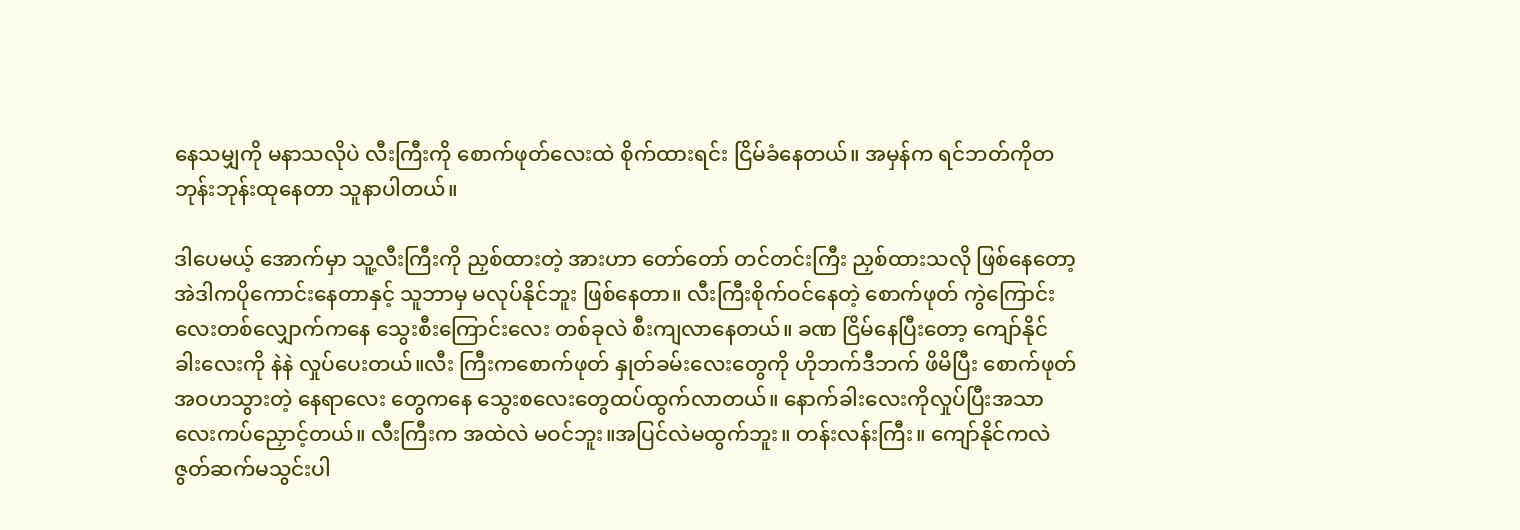နေသမျှကို မနာသလိုပဲ လီးကြီးကို စောက်ဖုတ်လေးထဲ စိုက်ထားရင်း ငြိမ်ခံနေတယ်။ အမှန်က ရင်ဘတ်ကိုတဘုန်းဘုန်းထုနေတာ သူနာပါတယ်။

ဒါပေမယ့် အောက်မှာ သူ့လီးကြီးကို ညှစ်ထားတဲ့ အားဟာ တော်တော် တင်တင်းကြီး ညှစ်ထားသလို ဖြစ်နေတော့ အဲဒါကပိုကောင်းနေတာနှင့် သူဘာမှ မလုပ်နိုင်ဘူး ဖြစ်နေတာ။ လီးကြီးစိုက်ဝင်နေတဲ့ စောက်ဖုတ် ကွဲကြောင်း လေးတစ်လျှောက်ကနေ သွေးစီးကြောင်းလေး တစ်ခုလဲ စီးကျလာနေတယ်။ ခဏ ငြိမ်နေပြီးတော့ ကျော်နိုင် ခါးလေးကို နဲနဲ လှုပ်ပေးတယ်။လီး ကြီးကစောက်ဖုတ် နှုတ်ခမ်းလေးတွေကို ဟိုဘက်ဒီဘက် ဖိမိပြီး စောက်ဖုတ်အဝဟသွားတဲ့ နေရာလေး တွေကနေ သွေးစလေးတွေထပ်ထွက်လာတယ်။ နောက်ခါးလေးကိုလှုပ်ပြီးအသာလေးကပ်ညှောင့်တယ်။ လီးကြီးက အထဲလဲ မဝင်ဘူး။အပြင်လဲမထွက်ဘူး။ တန်းလန်းကြီး။ ကျော်နိုင်ကလဲ ဇွတ်ဆက်မသွင်းပါ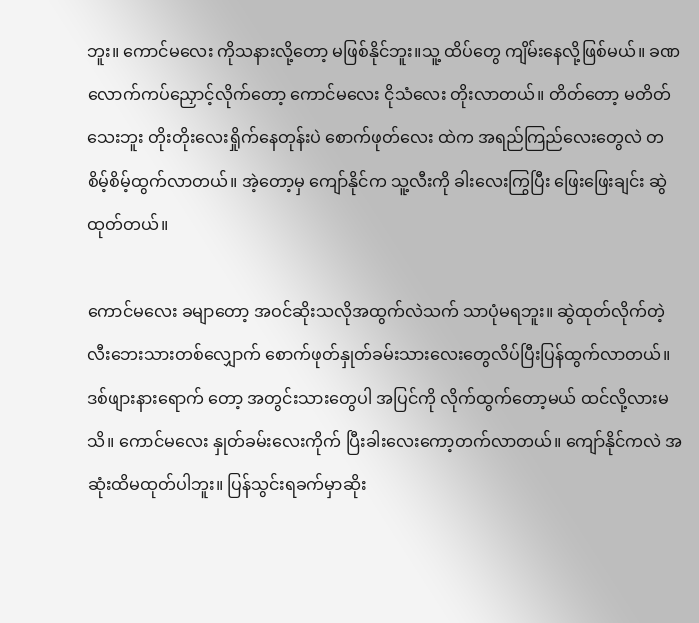ဘူး။ ကောင်မလေး ကိုသနားလို့တော့ မဖြစ်နိုင်ဘူး။သူ့ ထိပ်တွေ ကျိမ်းနေလို့ဖြစ်မယ်။ ခဏလောက်ကပ်ညှောင့်လိုက်တော့ ကောင်မလေး ငိုသံလေး တိုးလာတယ်။ တိတ်တော့ မတိတ်သေးဘူး တိုးတိုးလေးရှိုက်နေတုန်းပဲ စောက်ဖုတ်လေး ထဲက အရည်ကြည်လေးတွေလဲ တစိမ့်စိမ့်ထွက်လာတယ်။ အဲ့တော့မှ ကျော်နိုင်က သူ့လီးကို ခါးလေးကြွပြီး ဖြေးဖြေးချင်း ဆွဲထုတ်တယ်။

ကောင်မလေး ခမျာတော့ အဝင်ဆိုးသလိုအထွက်လဲသက် သာပုံမရဘူး။ ဆွဲထုတ်လိုက်တဲ့ လီးဘေးသားတစ်လျှောက် စောက်ဖုတ်နှုတ်ခမ်းသားလေးတွေလိပ်ပြီးပြန်ထွက်လာတယ်။ ဒစ်ဖျားနားရောက် တော့ အတွင်းသားတွေပါ အပြင်ကို လိုက်ထွက်တော့မယ် ထင်လို့လားမသိ။ ကောင်မလေး နှုတ်ခမ်းလေးကိုက် ပြီးခါးလေးကော့တက်လာတယ်။ ကျော်နိုင်ကလဲ အဆုံးထိမထုတ်ပါဘူး။ ပြန်သွင်းရခက်မှာဆိုး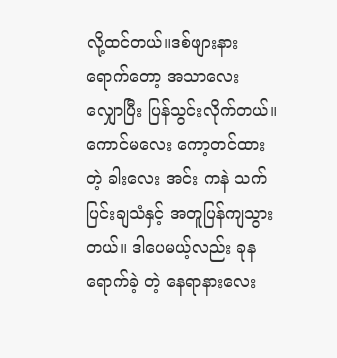လို့ထင်တယ်။ဒစ်ဖျားနားရောက်တော့ အသာလေး လျှောပြီး ပြန်သွင်းလိုက်တယ်။ ကောင်မလေး ကော့တင်ထားတဲ့ ခါးလေး အင်း ကနဲ သက်ပြင်းချသံနှင့် အတူပြန်ကျသွားတယ်။ ဒါပေမယ့်လည်း ခုန ရောက်ခဲ့ တဲ့ နေရာနားလေး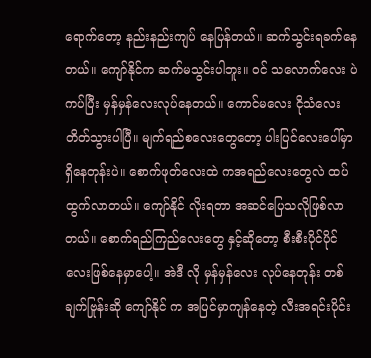ရောက်တော့ နည်းနည်းကျပ် နေပြန်တယ်။ ဆက်သွင်းရခက်နေတယ်။ ကျော်နိုင်က ဆက်မသွင်းပါဘူး။ ဝင် သလောက်လေး ပဲ ကပ်ပြီး မှန်မှန်လေးလုပ်နေတယ်။ ကောင်မလေး ငိုသံလေး တိတ်သွားပါပြီ။ မျက်ရည်စလေးတွေတော့ ပါးပြင်လေးပေါ်မှာရှိနေတုန်းပဲ။ စောက်ဖုတ်လေးထဲ ကအရည်လေးတွေလဲ ထပ်ထွက်လာတယ်။ ကျော်နိုင် လိုးရတာ အဆင်ပြေသလိုဖြစ်လာတယ်။ စောက်ရည်ကြည်လေးတွေ နှင့်ဆိုတော့ စီးစီးပိုင်ပိုင်လေးဖြစ်နေမှာပေါ့။ အဲဒီ လို မှန်မှန်လေး လုပ်နေတုန်း တစ်ချက်ဗြုန်းဆို ကျော်နိုင် က အပြင်မှာကျန်နေတဲ့ လီးအရင်းပိုင်း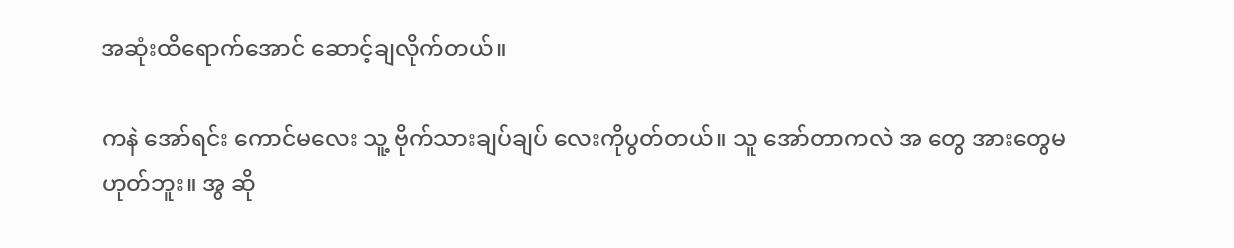အဆုံးထိရောက်အောင် ဆောင့်ချလိုက်တယ်။

ကနဲ အော်ရင်း ကောင်မလေး သူ့ ဗိုက်သားချပ်ချပ် လေးကိုပွတ်တယ်။ သူ အော်တာကလဲ အ တွေ အားတွေမဟုတ်ဘူး။ အွ ဆို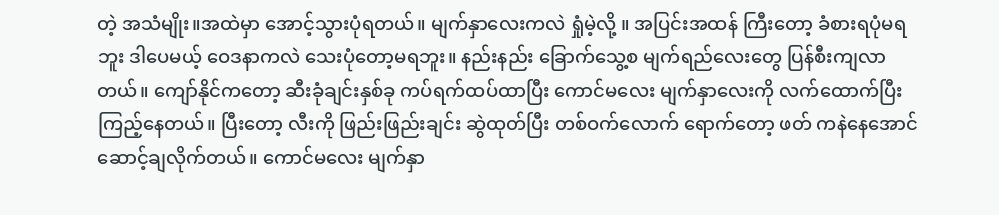တဲ့ အသံမျိုး။အထဲမှာ အောင့်သွားပုံရတယ်။ မျက်နှာလေးကလဲ ရှုံမဲ့လို့ ။ အပြင်းအထန် ကြီးတော့ ခံစားရပုံမရဘူး ဒါပေမယ့် ဝေဒနာကလဲ သေးပုံတော့မရဘူး။ နည်းနည်း ခြောက်သွေ့စ မျက်ရည်လေးတွေ ပြန်စီးကျလာတယ်။ ကျော်နိုင်ကတော့ ဆီးခုံချင်းနှစ်ခု ကပ်ရက်ထပ်ထာပြီး ကောင်မလေး မျက်နှာလေးကို လက်ထောက်ပြီးကြည့်နေတယ်။ ပြီးတော့ လီးကို ဖြည်းဖြည်းချင်း ဆွဲထုတ်ပြီး တစ်ဝက်လောက် ရောက်တော့ ဖတ် ကနဲနေအောင် ဆောင့်ချလိုက်တယ်။ ကောင်မလေး မျက်နှာ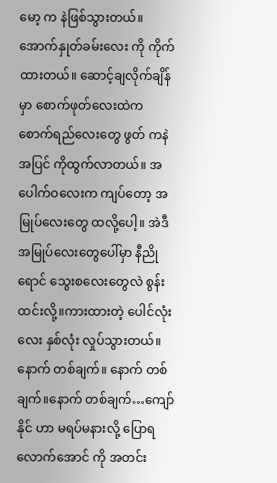မော့ က နဲဖြစ်သွားတယ်။ အောက်နှုတ်ခမ်းလေး ကို ကိုက်ထားတယ်။ ဆောင့်ချလိုက်ချိန်မှာ စောက်ဖုတ်လေးထဲက စောက်ရည်လေးတွေ ဖွတ် ကနဲ အပြင် ကိုထွက်လာတယ်။ အပေါက်ဝလေးက ကျပ်တော့ အမြုပ်လေးတွေ ထလို့ပေါ့။ အဲဒီ အမြုပ်လေးတွေပေါ်မှာ နီညိုရောင် သွေးစလေးတွေလဲ စွန်းထင်းလို့။ကားထားတဲ့ ပေါင်လုံးလေး နှစ်လုံး လှုပ်သွားတယ်။ နောက် တစ်ချက်။ နောက် တစ်ချက်။နောက် တစ်ချက်…ကျော်နိုင် ဟာ မရပ်မနားလို့ ပြောရလောက်အောင် ကို အတင်း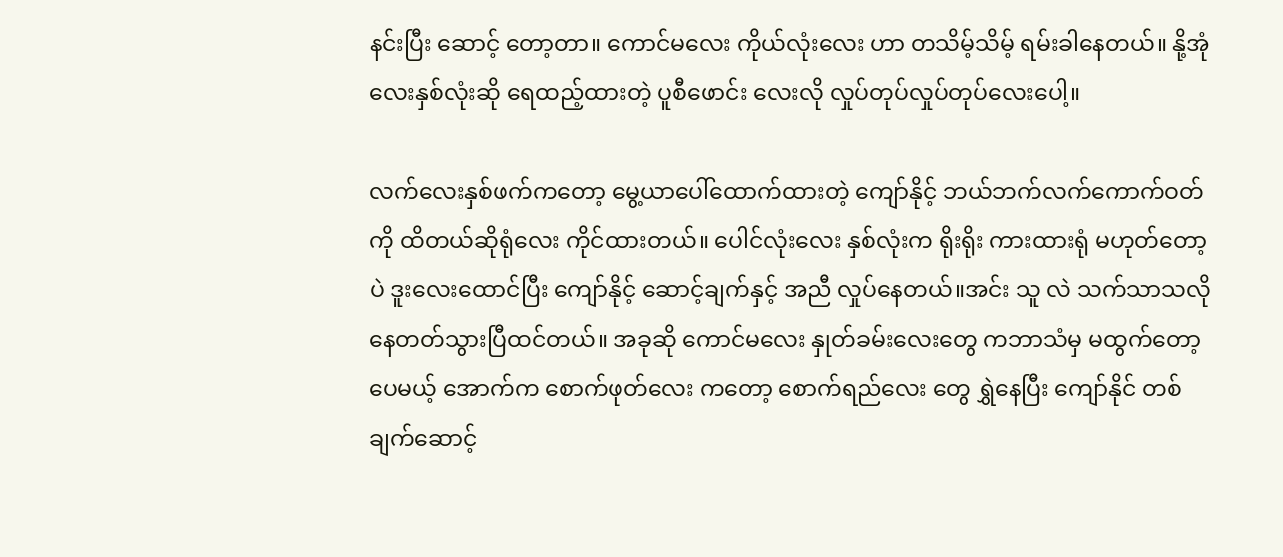နင်းပြီး ဆောင့် တော့တာ။ ကောင်မလေး ကိုယ်လုံးလေး ဟာ တသိမ့်သိမ့် ရမ်းခါနေတယ်။ နို့အုံလေးနှစ်လုံးဆို ရေထည့်ထားတဲ့ ပူစီဖောင်း လေးလို လှုပ်တုပ်လှုပ်တုပ်လေးပေါ့။

လက်လေးနှစ်ဖက်ကတော့ မွေ့ယာပေါ်ထောက်ထားတဲ့ ကျော်နိုင့် ဘယ်ဘက်လက်ကောက်ဝတ်ကို ထိတယ်ဆိုရုံလေး ကိုင်ထားတယ်။ ပေါင်လုံးလေး နှစ်လုံးက ရိုးရိုး ကားထားရုံ မဟုတ်တော့ပဲ ဒူးလေးထောင်ပြီး ကျော်နိုင့် ဆောင့်ချက်နှင့် အညီ လှုပ်နေတယ်။အင်း သူ လဲ သက်သာသလို နေတတ်သွားပြီထင်တယ်။ အခုဆို ကောင်မလေး နှုတ်ခမ်းလေးတွေ ကဘာသံမှ မထွက်တော့ပေမယ့် အောက်က စောက်ဖုတ်လေး ကတော့ စောက်ရည်လေး တွေ ရွှဲနေပြီး ကျော်နိုင် တစ်ချက်ဆောင့်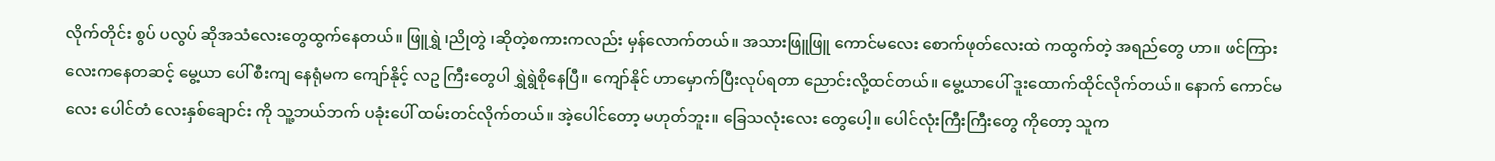လိုက်တိုင်း စွပ် ပလွပ် ဆိုအသံလေးတွေထွက်နေတယ်။ ဖြူရွှဲ ၊ညိုတွဲ ၊ဆိုတဲ့စကားကလည်း မှန်လောက်တယ်။ အသားဖြူဖြူ ကောင်မလေး စောက်ဖုတ်လေးထဲ ကထွက်တဲ့ အရည်တွေ ဟာ။ ဖင်ကြားလေးကနေတဆင့် မွေ့ယာ ပေါ် စီးကျ နေရုံမက ကျော်နိုင့် လဥ ကြီးတွေပါ ရွှဲရွဲစိုနေပြီ။ ကျော်နိုင် ဟာမှောက်ပြီးလုပ်ရတာ ညောင်းလို့ထင်တယ်။ မွေ့ယာပေါ် ဒူးထောက်ထိုင်လိုက်တယ်။ နောက် ကောင်မလေး ပေါင်တံ လေးနှစ်ချောင်း ကို သူ့ဘယ်ဘက် ပခုံးပေါ် ထမ်းတင်လိုက်တယ်။ အဲ့ပေါင်တော့ မဟုတ်ဘူး။ ခြေသလုံးလေး တွေပေါ့။ ပေါင်လုံးကြီးကြီးတွေ ကိုတော့ သူက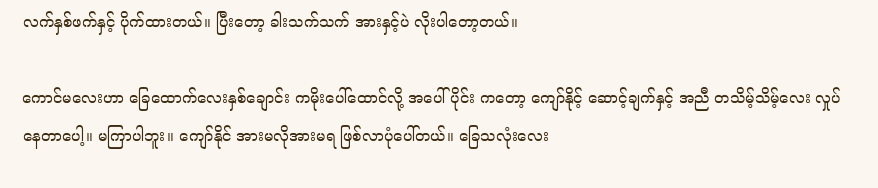လက်နှစ်ဖက်နှင့် ပိုက်ထားတယ်။ ပြီးတော့ ခါးသက်သက် အားနှင့်ပဲ လိုးပါတော့တယ်။

ကောင်မလေးဟာ ခြေထောက်လေးနှစ်ချောင်း ကမိုးပေါ်ထောင်လို့ အပေါ်ပိုင်း ကတော့ ကျော်နိုင့် ဆောင့်ချက်နှင့် အညီ တသိမ့်သိမ့်လေး လှုပ်နေတာပေါ့။ မကြာပါဘူး။ ကျော်နိုင် အားမလိုအားမရ ဖြစ်လာပုံပေါ်တယ်။ ခြေသလုံးလေး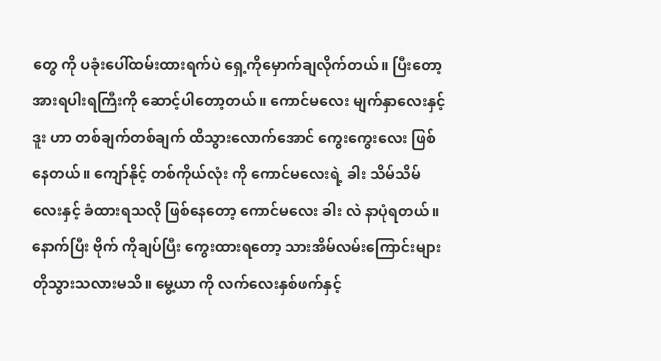တွေ ကို ပခုံးပေါ်ထမ်းထားရက်ပဲ ရှေ့ကိုမှောက်ချလိုက်တယ်။ ပြီးတော့ အားရပါးရကြီးကို ဆောင့်ပါတော့တယ်။ ကောင်မလေး မျက်နှာလေးနှင့် ဒူး ဟာ တစ်ချက်တစ်ချက် ထိသွားလောက်အောင် ကွေးကွေးလေး ဖြစ်နေတယ်။ ကျော်နိုင့် တစ်ကိုယ်လုံး ကို ကောင်မလေးရဲ့ ခါး သိမ်သိမ်လေးနှင့် ခံထားရသလို ဖြစ်နေတော့ ကောင်မလေး ခါး လဲ နာပုံရတယ်။ နောက်ပြီး ဗိုက် ကိုချပ်ပြီး ကွေးထားရတော့ သားအိမ်လမ်းကြောင်းများ တိုသွားသလားမသိ။ မွေ့ယာ ကို လက်လေးနှစ်ဖက်နှင့်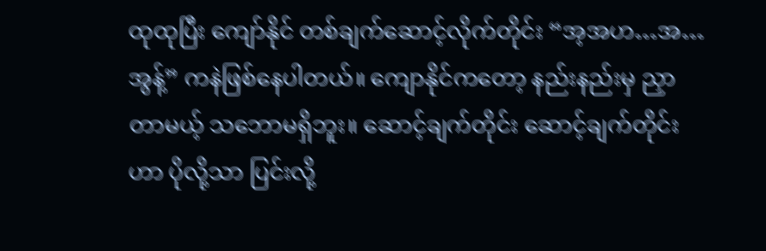ထုထုပြီး ကျော်နိုင် တစ်ချက်ဆောင့်လိုက်တိုင်း “အ့အဟ…အ…အွန့်” ကနဲဖြစ်နေပါတယ်။ ကျောနိုင်ကတော့ နည်းနည်းမှ ညှာတာမယ့် သဘောမရှိဘူး။ ဆောင့်ချက်တိုင်း ဆောင့်ချက်တိုင်းဟာ ပိုလို့သာ ပြင်းလို့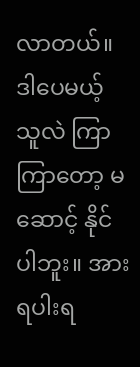လာတယ်။ ဒါပေမယ့် သူလဲ ကြာကြာတော့ မဆောင့် နိုင်ပါဘူး။ အားရပါးရ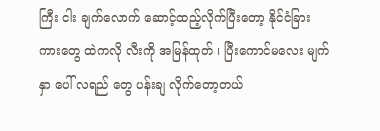ကြီး ငါး ချက်လောက် ဆောင့်ထည့်လိုက်ပြီးတော့ နိုင်ငံခြား ကားတွေ ထဲကလို လီးကို အမြန်ထုတ် ၊ ပြီးကောင်မလေး မျက်နှာ ပေါ် လရည် တွေ ပန်းချ လိုက်တော့တယ်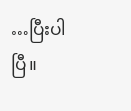…ပြီးပါပြီ။